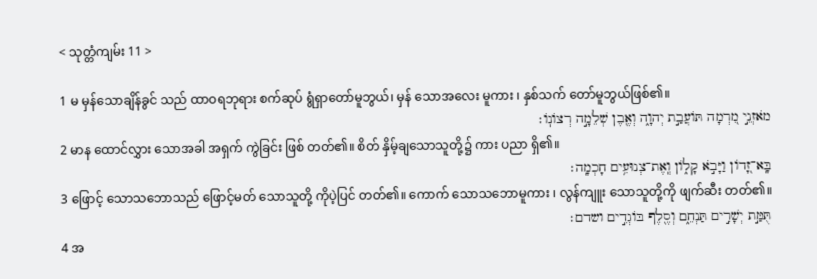< သုတ္တံကျမ်း 11 >

1 မ မှန်သောချိန်ခွင် သည် ထာဝရဘုရား စက်ဆုပ် ရွံရှာတော်မူဘွယ်၊ မှန် သောအလေး မူကား ၊ နှစ်သက် တော်မူဘွယ်ဖြစ်၏။
מֹאזְנֵ֣י מִ֭רְמָה תּוֹעֲבַ֣ת יְהוָ֑ה וְאֶ֖בֶן שְׁלֵמָ֣ה רְצוֹנֽוֹ׃
2 မာန ထောင်လွှား သောအခါ အရှက် ကွဲခြင်း ဖြစ် တတ်၏။ စိတ် နှိမ့်ချသောသူတို့၌ ကား ပညာ ရှိ၏။
בָּֽא־זָ֭דוֹן וַיָּבֹ֣א קָל֑וֹן וְֽאֶת־צְנוּעִ֥ים חָכְמָֽה׃
3 ဖြောင့် သောသဘောသည် ဖြောင့်မတ် သောသူတို့ ကိုပဲ့ပြင် တတ်၏။ ကောက် သောသဘောမူကား ၊ လွန်ကျူး သောသူတို့ကို ဖျက်ဆီး တတ်၏။
תֻּמַּ֣ת יְשָׁרִ֣ים תַּנְחֵ֑ם וְסֶ֖לֶף בּוֹגְדִ֣ים ושדם׃
4 အ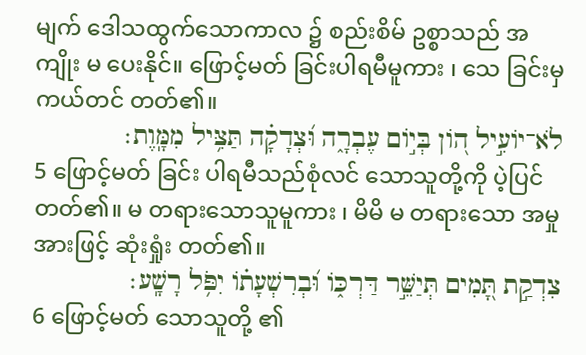မျက် ဒေါသထွက်သောကာလ ၌ စည်းစိမ် ဥစ္စာသည် အကျိုး မ ပေးနိုင်။ ဖြောင့်မတ် ခြင်းပါရမီမူကား ၊ သေ ခြင်းမှ ကယ်တင် တတ်၏။
לֹא־יוֹעִ֣יל ה֭וֹן בְּי֣וֹם עֶבְרָ֑ה וּ֝צְדָקָ֗ה תַּצִּ֥יל מִמָּֽוֶת׃
5 ဖြောင့်မတ် ခြင်း ပါရမီသည်စုံလင် သောသူတို့ကို ပဲ့ပြင် တတ်၏။ မ တရားသောသူမူကား ၊ မိမိ မ တရားသော အမှုအားဖြင့် ဆုံးရှုံး တတ်၏။
צִדְקַ֣ת תָּ֭מִים תְּיַשֵּׁ֣ר דַּרְכּ֑וֹ וּ֝בְרִשְׁעָת֗וֹ יִפֹּ֥ל רָשָֽׁע׃
6 ဖြောင့်မတ် သောသူတို့ ၏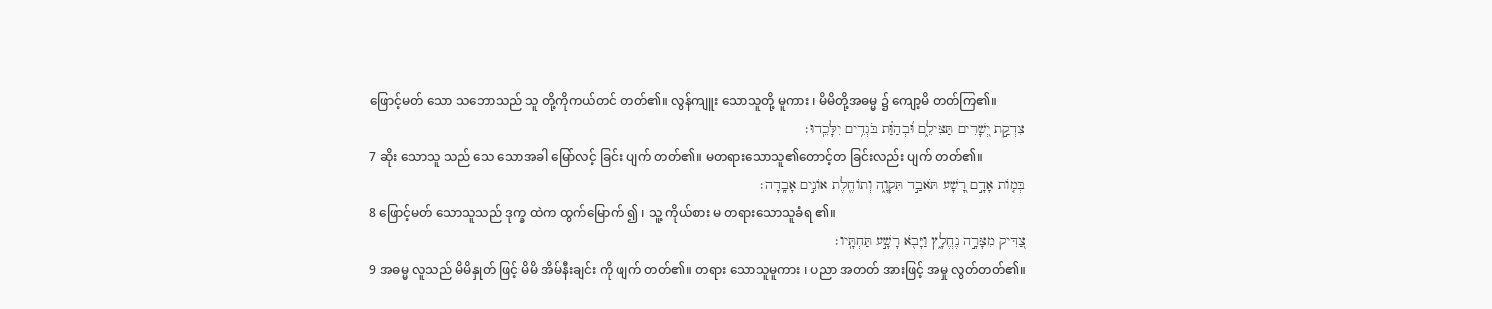ဖြောင့်မတ် သော သဘောသည် သူ တို့ကိုကယ်တင် တတ်၏။ လွန်ကျူး သောသူတို့ မူကား ၊ မိမိတို့အဓမ္မ ၌ ကျော့မိ တတ်ကြ၏။
צִדְקַ֣ת יְ֭שָׁרִים תַּצִּילֵ֑ם וּ֝בְהַוַּ֗ת בֹּגְדִ֥ים יִלָּכֵֽדוּ׃
7 ဆိုး သောသူ သည် သေ သောအခါ မြော်လင့် ခြင်း ပျက် တတ်၏။ မတရားသောသူ၏တောင့်တ ခြင်းလည်း ပျက် တတ်၏။
בְּמ֤וֹת אָדָ֣ם רָ֭שָׁע תֹּאבַ֣ד תִּקְוָ֑ה וְתוֹחֶ֖לֶת אוֹנִ֣ים אָבָֽדָה׃
8 ဖြောင့်မတ် သောသူသည် ဒုက္ခ ထဲက ထွက်မြောက် ၍ ၊ သူ့ ကိုယ်စား မ တရားသောသူခံရ ၏။
צַ֭דִּיק מִצָּרָ֣ה נֶחֱלָ֑ץ וַיָּבֹ֖א רָשָׁ֣ע תַּחְתָּֽיו׃
9 အဓမ္မ လူသည် မိမိနှုတ် ဖြင့် မိမိ အိမ်နီးချင်း ကို ဖျက် တတ်၏။ တရား သောသူမူကား ၊ ပညာ အတတ် အားဖြင့် အမှု လွတ်တတ်၏။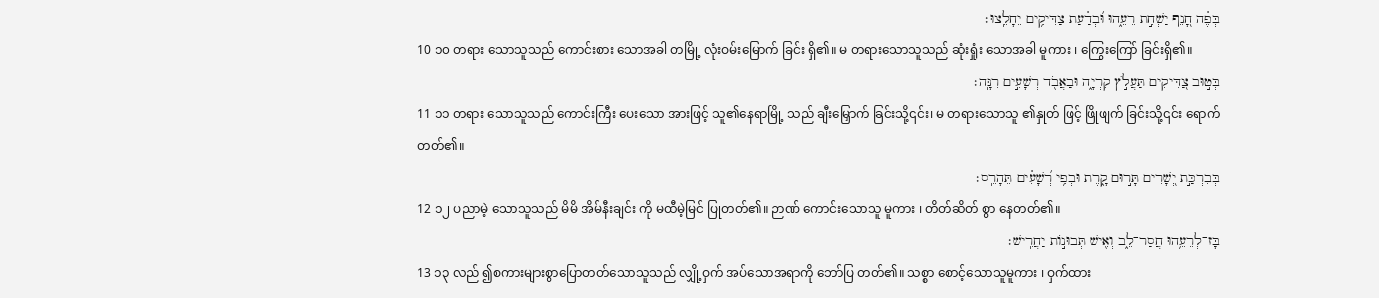בְּפֶ֗ה חָ֭נֵף יַשְׁחִ֣ת רֵעֵ֑הוּ וּ֝בְדַ֗עַת צַדִּיקִ֥ים יֵחָלֵֽצוּ׃
10 ၁၀ တရား သောသူသည် ကောင်းစား သောအခါ တမြို့ လုံးဝမ်းမြောက် ခြင်း ရှိ၏။ မ တရားသောသူသည် ဆုံးရှုံး သောအခါ မူကား ၊ ကြွေးကြော် ခြင်းရှိ၏။
בְּט֣וּב צַ֭דִּיקִים תַּעֲלֹ֣ץ קִרְיָ֑ה וּבַאֲבֹ֖ד רְשָׁעִ֣ים רִנָּֽה׃
11 ၁၁ တရား သောသူသည် ကောင်းကြီး ပေးသော အားဖြင့် သူ၏နေရာမြို့ သည် ချီးမြှောက် ခြင်းသို့၎င်း၊ မ တရားသောသူ ၏နှုတ် ဖြင့် ဖြိုဖျက် ခြင်းသို့၎င်း ရောက် တတ်၏။
בְּבִרְכַּ֣ת יְ֭שָׁרִים תָּר֣וּם קָ֑רֶת וּבְפִ֥י רְ֝שָׁעִ֗ים תֵּהָרֵֽס׃
12 ၁၂ ပညာမဲ့ သောသူသည် မိမိ အိမ်နီးချင်း ကို မထီမဲ့မြင် ပြုတတ်၏။ ဉာဏ် ကောင်းသောသူ မူကား ၊ တိတ်ဆိတ် စွာ နေတတ်၏။
בָּז־לְרֵעֵ֥הוּ חֲסַר־לֵ֑ב וְאִ֖ישׁ תְּבוּנ֣וֹת יַחֲרִֽישׁ׃
13 ၁၃ လည် ၍စကားများစွာပြောတတ်သောသူသည် လျှို့ဝှက် အပ်သောအရာကို ဘော်ပြ တတ်၏။ သစ္စာ စောင့်သောသူမူကား ၊ ဝှက်ထား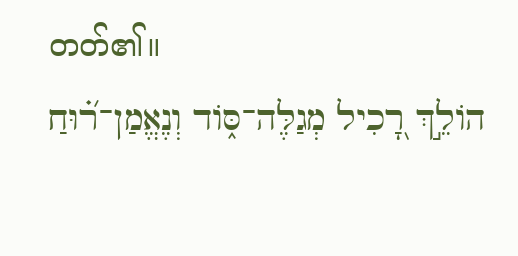တတ်၏။
הוֹלֵ֣ךְ רָ֭כִיל מְגַלֶּה־סּ֑וֹד וְנֶאֱמַן־ר֝֗וּחַ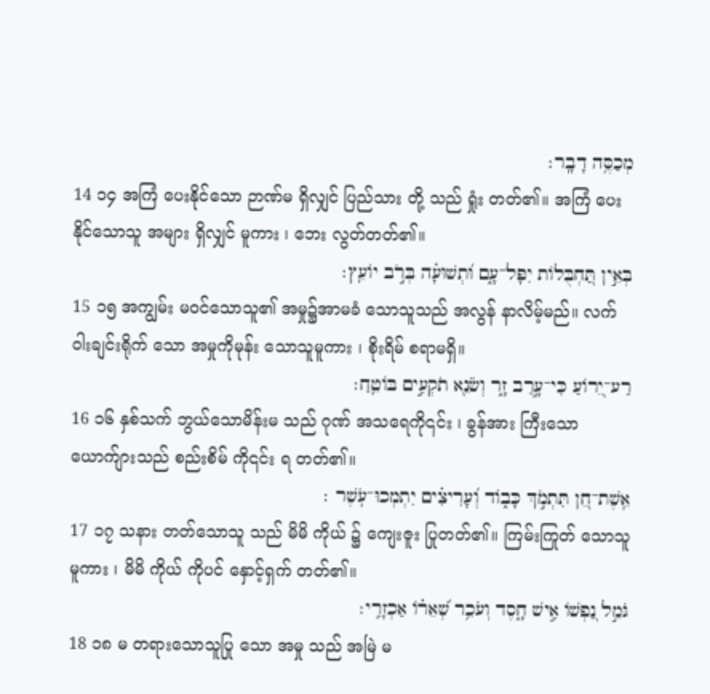מְכַסֶּ֥ה דָבָֽר׃
14 ၁၄ အကြံ ပေးနိုင်သော ဉာဏ်မ ရှိလျှင် ပြည်သား တို့ သည် ရှုံး တတ်၏။ အကြံ ပေးနိုင်သောသူ အများ ရှိလျှင် မူကား ၊ ဘေး လွတ်တတ်၏။
בְּאֵ֣ין תַּ֭חְבֻּלוֹת יִפָּל־עָ֑ם וּ֝תְשׁוּעָ֗ה בְּרֹ֣ב יוֹעֵֽץ׃
15 ၁၅ အကျွမ်း မဝင်သောသူ၏ အမှု၌အာမခံ သောသူသည် အလွန် နာလိမ့်မည်။ လက်ဝါးချင်းရိုက် သော အမှုကိုမုန်း သောသူမူကား ၊ စိုးရိမ် စရာမရှိ။
רַע־יֵ֭רוֹעַ כִּי־עָ֣רַב זָ֑ר וְשֹׂנֵ֖א תֹקְעִ֣ים בּוֹטֵֽחַ׃
16 ၁၆ နှစ်သက် ဘွယ်သောမိန်းမ သည် ဂုဏ် အသရေကို၎င်း ၊ ခွန်အား ကြီးသော ယောက်ျားသည် စည်းစိမ် ကို၎င်း ရ တတ်၏။
אֵֽשֶׁת־חֵ֭ן תִּתְמֹ֣ךְ כָּב֑וֹד וְ֝עָרִיצִ֗ים יִתְמְכוּ־עֹֽשֶׁר ׃
17 ၁၇ သနား တတ်သောသူ သည် မိမိ ကိုယ် ၌ ကျေးဇူး ပြုတတ်၏။ ကြမ်းကြုတ် သောသူမူကား ၊ မိမိ ကိုယ် ကိုပင် နှောင့်ရှက် တတ်၏။
גֹּמֵ֣ל נַ֭פְשׁוֹ אִ֣ישׁ חָ֑סֶד וְעֹכֵ֥ר שְׁ֝אֵר֗וֹ אַכְזָרִֽי׃
18 ၁၈ မ တရားသောသူပြု သော အမှု သည် အမြဲ မ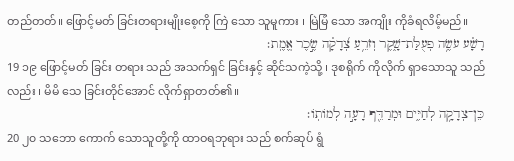တည်တတ်။ ဖြောင့်မတ် ခြင်းတရားမျိုးစေ့ကို ကြဲ သော သူမူကား ၊ မြဲမြံ သော အကျိုး ကိုခံရလိမ့်မည်။
רָשָׁ֗ע עֹשֶׂ֥ה פְעֻלַּת־שָׁ֑קֶר וְזֹרֵ֥עַ צְ֝דָקָ֗ה שֶׂ֣כֶר אֱמֶֽת׃
19 ၁၉ ဖြောင့်မတ် ခြင်း တရား သည် အသက်ရှင် ခြင်းနှင့် ဆိုင်သကဲ့သို့ ၊ ဒုစရိုက် ကိုလိုက် ရှာသောသူ သည်လည်း ၊ မိမိ သေ ခြင်းတိုင်အောင် လိုက်ရှာတတ်၏။
כֵּן־צְדָקָ֥ה לְחַיִּ֑ים וּמְרַדֵּ֖ף רָעָ֣ה לְמוֹתֽוֹ׃
20 ၂၀ သဘော ကောက် သောသူတို့ကို ထာဝရဘုရား သည် စက်ဆုပ် ရွံ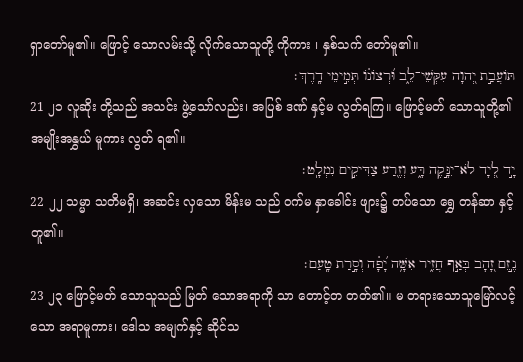ရှာတော်မူ၏။ ဖြောင့် သောလမ်းသို့ လိုက်သောသူတို့ ကိုကား ၊ နှစ်သက် တော်မူ၏။
תּוֹעֲבַ֣ת יְ֭הוָה עִקְּשֵׁי־לֵ֑ב וּ֝רְצוֹנ֗וֹ תְּמִ֣ימֵי דָֽרֶךְ׃
21 ၂၁ လူဆိုး တို့သည် အသင်း ဖွဲ့သော်လည်း၊ အပြစ် ဒဏ် နှင့်မ လွတ်ရကြ။ ဖြောင့်မတ် သောသူတို့၏ အမျိုးအနွှယ် မူကား လွတ် ရ၏။
יָ֣ד לְ֭יָד לֹא־יִנָּ֣קֶה רָּ֑ע וְזֶ֖רַע צַדִּיקִ֣ים נִמְלָֽט׃
22 ၂၂ သမ္မာ သတိမရှိ၊ အဆင်း လှသော မိန်းမ သည် ဝက်မ နှာခေါင်း ဖျား၌ တပ်သော ရွှေ တန်ဆာ နှင့်တူ၏။
נֶ֣זֶם זָ֭הָב בְּאַ֣ף חֲזִ֑יר אִשָּׁ֥ה יָ֝פָ֗ה וְסָ֣רַת טָֽעַם׃
23 ၂၃ ဖြောင့်မတ် သောသူသည် မြတ် သောအရာကို သာ တောင့်တ တတ်၏။ မ တရားသောသူမြော်လင့် သော အရာမူကား၊ ဒေါသ အမျက်နှင့် ဆိုင်သ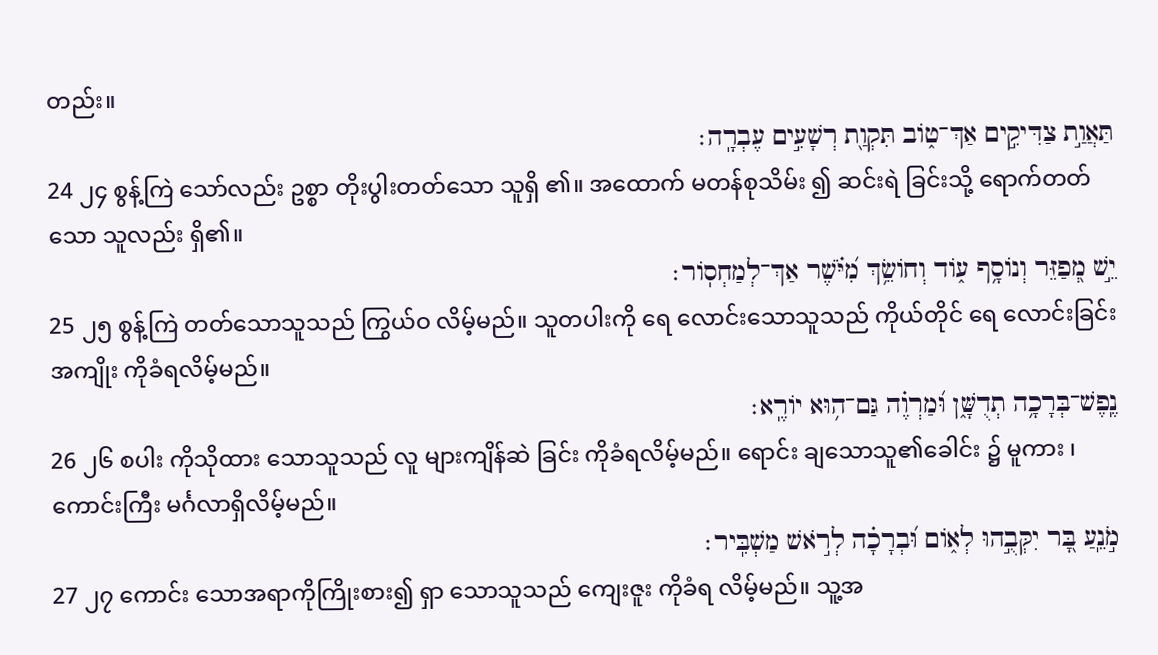တည်း။
תַּאֲוַ֣ת צַדִּיקִ֣ים אַךְ־ט֑וֹב תִּקְוַ֖ת רְשָׁעִ֣ים עֶבְרָֽה׃
24 ၂၄ စွန့်ကြဲ သော်လည်း ဥစ္စာ တိုးပွါးတတ်သော သူရှိ ၏။ အထောက် မတန်စုသိမ်း ၍ ဆင်းရဲ ခြင်းသို့ ရောက်တတ်သော သူလည်း ရှိ၏။
יֵ֣שׁ מְ֭פַזֵּר וְנוֹסָ֥ף ע֑וֹד וְחוֹשֵׂ֥ךְ מִ֝יֹּ֗שֶׁר אַךְ־לְמַחְסֽוֹר׃
25 ၂၅ စွန့်ကြဲ တတ်သောသူသည် ကြွယ်ဝ လိမ့်မည်။ သူတပါးကို ရေ လောင်းသောသူသည် ကိုယ်တိုင် ရေ လောင်းခြင်း အကျိုး ကိုခံရလိမ့်မည်။
נֶֽפֶשׁ־בְּרָכָ֥ה תְדֻשָּׁ֑ן וּ֝מַרְוֶ֗ה גַּם־ה֥וּא יוֹרֶֽא׃
26 ၂၆ စပါး ကိုသိုထား သောသူသည် လူ များကျိန်ဆဲ ခြင်း ကိုခံရလိမ့်မည်။ ရောင်း ချသောသူ၏ခေါင်း ၌ မူကား ၊ ကောင်းကြီး မင်္ဂလာရှိလိမ့်မည်။
מֹ֣נֵֽעַ בָּ֭ר יִקְּבֻ֣הוּ לְא֑וֹם וּ֝בְרָכָ֗ה לְרֹ֣אשׁ מַשְׁבִּֽיר׃
27 ၂၇ ကောင်း သောအရာကိုကြိုးစား၍ ရှာ သောသူသည် ကျေးဇူး ကိုခံရ လိမ့်မည်။ သူ့အ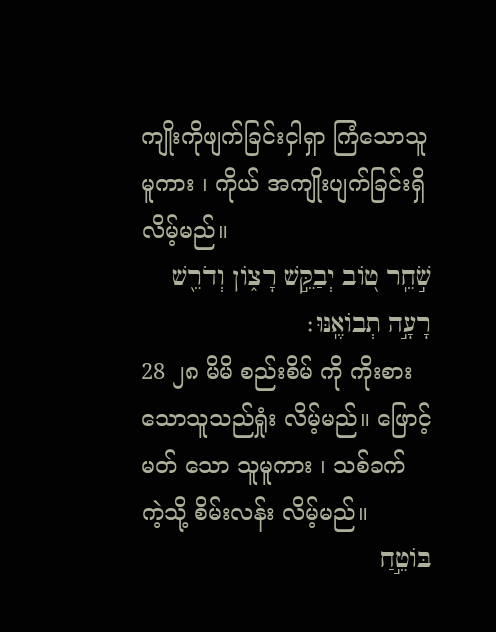ကျိုးကိုဖျက်ခြင်းငှါရှာ ကြံသောသူမူကား ၊ ကိုယ် အကျိုးပျက်ခြင်းရှိ လိမ့်မည်။
שֹׁ֣חֵֽר ט֭וֹב יְבַקֵּ֣שׁ רָצ֑וֹן וְדֹרֵ֖שׁ רָעָ֣ה תְבוֹאֶֽנּוּ׃
28 ၂၈ မိမိ စည်းစိမ် ကို ကိုးစား သောသူသည်ရှုံး လိမ့်မည်။ ဖြောင့်မတ် သော သူမူကား ၊ သစ်ခက် ကဲ့သို့ စိမ်းလန်း လိမ့်မည်။
בּוֹטֵ֣חַ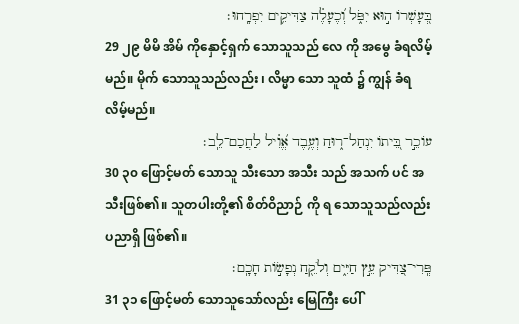בְּ֭עָשְׁרוֹ ה֣וּא יִפֹּ֑ל וְ֝כֶעָלֶ֗ה צַדִּיקִ֥ים יִפְרָֽחוּ׃
29 ၂၉ မိမိ အိမ် ကိုနှောင့်ရှက် သောသူသည် လေ ကို အမွေ ခံရလိမ့်မည်။ မိုက် သောသူသည်လည်း ၊ လိမ္မာ သော သူထံ ၌ ကျွန် ခံရလိမ့်မည်။
עוֹכֵ֣ר בֵּ֭יתוֹ יִנְחַל־ר֑וּחַ וְעֶ֥בֶד אֱ֝וִ֗יל לַחֲכַם־לֵֽב׃
30 ၃၀ ဖြောင့်မတ် သောသူ သီးသော အသီး သည် အသက် ပင် အသီးဖြစ်၏။ သူတပါးတို့၏ စိတ်ဝိညာဉ် ကို ရ သောသူသည်လည်း ပညာရှိ ဖြစ်၏။
פְּֽרִי־צַ֭דִּיק עֵ֣ץ חַיִּ֑ים וְלֹקֵ֖חַ נְפָשׂ֣וֹת חָכָֽם׃
31 ၃၁ ဖြောင့်မတ် သောသူသော်လည်း မြေကြီး ပေါ်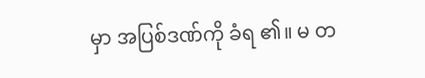မှာ အပြစ်ဒဏ်ကို ခံရ ၏။ မ တ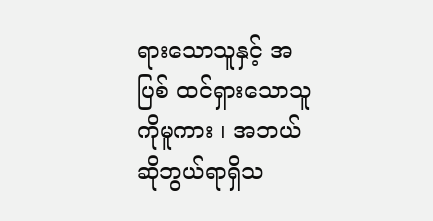ရားသောသူနှင့် အပြစ် ထင်ရှားသောသူကိုမူကား ၊ အဘယ် ဆိုဘွယ်ရာရှိသ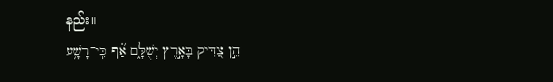နည်း။
הֵ֣ן צַ֭דִּיק בָּאָ֣רֶץ יְשֻׁלָּ֑ם אַ֝֗ף כִּֽי־רָשָׁ֥ע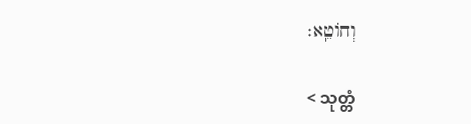וְחוֹטֵֽא׃

< သုတ္တံ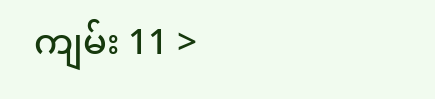ကျမ်း 11 >